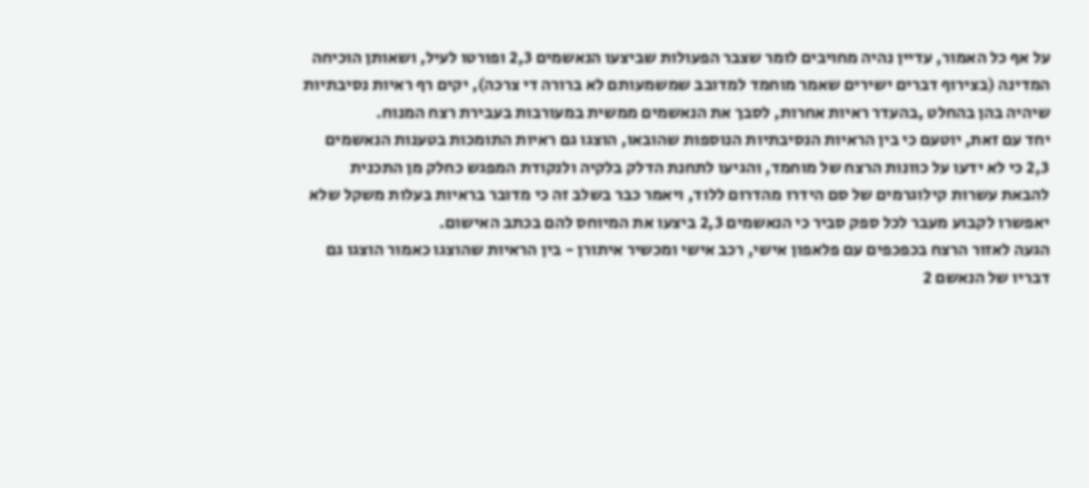על אף כל האמור, עדיין נהיה מחויבים לומר שצבר הפעולות שביצעו הנאשמים 2,3 ופורטו לעיל, ושאותן הוכיחה המדינה (בצירוף דברים ישירים שאמר מוחמד למדובב שמשמעותם לא ברורה די צרכה), יקים רף ראיות נסיבתיות שיהיה בהן בהחלט ,בהעדר ראיות אחרות, לסבך את הנאשמים ממשית במעורבות בעבירת רצח המנוח.
יחד עם זאת, יוטעם כי בין הראיות הנסיבתיות הנוספות שהובאו, הוצגו גם ראיות התומכות בטענות הנאשמים 2,3 כי לא ידעו על כוונות הרצח של מוחמד, והגיעו לתחנת הדלק בלקיה ולנקודת המפגש כחלק מן התכנית להבאת עשרות קילוגרמים של סם הידרו מהדרום ללוד, ויאמר כבר בשלב זה כי מדובר בראיות בעלות משקל שלא יאפשרו לקבוע מעבר לכל ספק סביר כי הנאשמים 2,3 ביצעו את המיוחס להם בכתב האישום.
הגעה לאזור הרצח בכפכפים עם פלאפון אישי, רכב אישי ומכשיר איתורן - בין הראיות שהוצגו כאמור הוצגו גם דבריו של הנאשם 2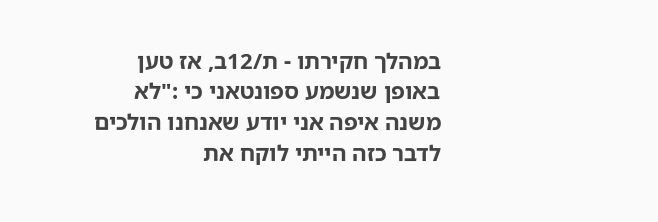במהלך חקירתו - ת/12ב, אז טען באופן שנשמע ספונטאני כי :"לא משנה איפה אני יודע שאנחנו הולכים לדבר כזה הייתי לוקח את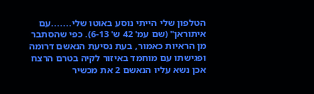הטלפון שלי הייתי נוסע באוטו שלי.......עם איתוראן" (שם עמ' 42 ש' 6-13). כפי שהסתבר מן הראיות כאמור, בעת נסיעת הנאשם דרומה ופגישתו עם מוחמד באיזור לקיה בטרם הרצח אכן נשא עליו הנאשם 2 את מכשיר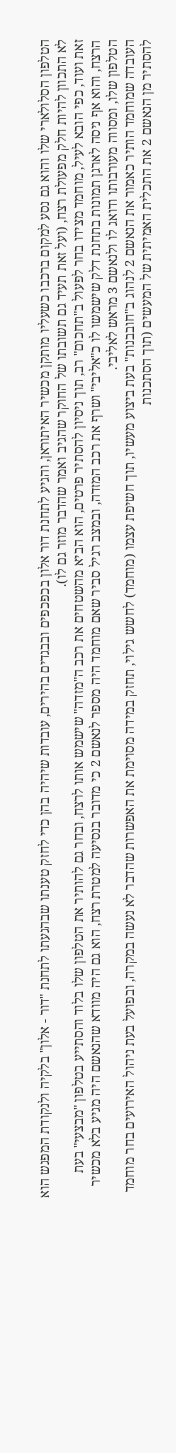הטלפון הסלולארי שלו והוא גם נסע למקום ברכבו כשעליו מותקן מכשיר האיתוראן, והגיע לתחנת דור אלון בכפכפים ובבגדים בהירים, עובדות שיהיה בהן כדי לחזק טענתו שבהגעתו לתחנת "דור - אלון" בלקיה ולנקודת המפגש הוא לא התכוון להיות חלק מפעולת רצח, (ועל זאת תעיד גם תשובתו של החוקר שהגיב ואמר שהדבר מוזר גם לו).
זאת ועוד, כפי הובא לעיל, מוחמד מצידו בחר לפעול ב"תחכום" רב, תוך ניסיון להסתיר פרטים, הוא הביא מהשטחים את רכב ה"מזדה" שישמש אותו לרצח, ובחר גם להותיר את הטלפון שלו בלוד והסתייע בטלפון "מבצעי" בעת הרצח, והוא אף ניסה לארגן תמונות בתחנת דלק שישמשו לו כ"אליבי" ושרף את רכב המזדה, ובמצב רגיל סביר שאם מוחמד היה מספר לנאשם 2 כי מדובר בנסיעה למטרת רצח, הוא גם היה מוודא שהנאשם היה מגיע בלא מכשיר הטלפון שלו, ומסווה מעורבותו ודואג לו ולנאשם 3 מראש לאליבי.
העובדה שמוחמד הותיר כאמור את הנאשם 2 לנהוג ב"חובבנות" בעת ביצוע מעשיו, תוך חשיפת עצמו (מוחמד) לחשש גילוי, תחזק במידה מסוימת את האפשרות שהדבר לא נעשה במקרה, ובפועל בעת ניהול האירועים בחר מוחמד להסתיר מן הנאשם 2 את התכלית האמיתית של המעשים (תוך הסתכנות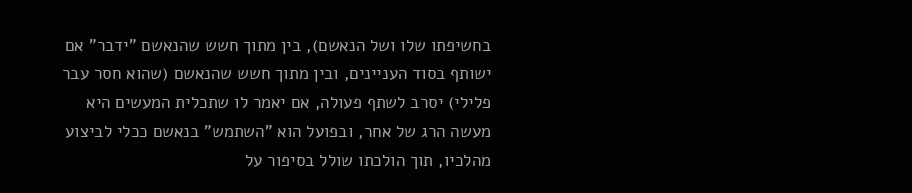בחשיפתו שלו ושל הנאשם), בין מתוך חשש שהנאשם "ידבר" אם ישותף בסוד העניינים, ובין מתוך חשש שהנאשם (שהוא חסר עבר פלילי) יסרב לשתף פעולה, אם יאמר לו שתכלית המעשים היא מעשה הרג של אחר, ובפועל הוא "השתמש" בנאשם ככלי לביצוע מהלכיו, תוך הולכתו שולל בסיפור על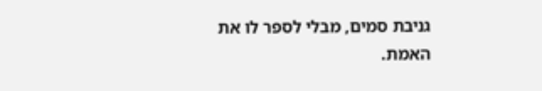גניבת סמים, מבלי לספר לו את האמת.